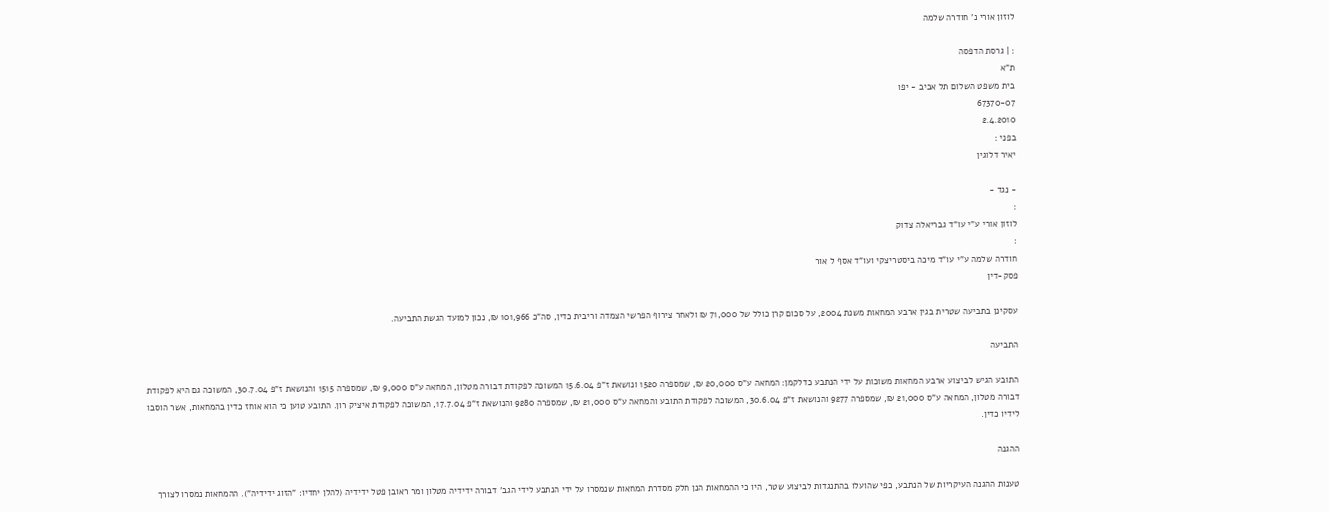לוזון אורי נ' חודרה שלמה

: | גרסת הדפסה
ת"א
בית משפט השלום תל אביב - יפו
67370-07
2.4.2010
בפני :
יאיר דלוגין

- נגד -
:
לוזון אורי ע"י עו"ד גבריאלה צדוק
:
חודרה שלמה ע"י עו"ד מיכה ביסטריצקי ועו"ד אסף ל אור
פסק-דין

עסקינן בתביעה שטרית בגין ארבע המחאות משנת 2004, על סכום קרן כולל של 71,000 ₪ ולאחר צירוף הפרשי הצמדה וריבית כדין, סה"כ 101,966 ₪, נכון למועד הגשת התביעה.

התביעה

התובע הגיש לביצוע ארבע המחאות משוכות על ידי הנתבע כדלקמן: המחאה ע"ס 20,000 ₪, שמספרה 1520 ונושאת ז"פ 15.6.04 המשוכה לפקודת דבורה מטלון, המחאה ע"ס 9,000 ₪, שמספרה 1515 והנושאת ז"פ 30.7.04, המשוכה גם היא לפקודת דבורה מטלון, המחאה ע"ס 21,000 ₪, שמספרה 9277 והנושאת ז"פ 30.6.04, המשוכה לפקודת התובע והמחאה ע"ס 21,000 ₪, שמספרה 9280 והנושאת ז"פ 17.7.04, המשוכה לפקודת איציק רון. התובע טוען כי הוא אוחז כדין בהמחאות, אשר הוסבו לידיו כדין.

ההגנה

טענות ההגנה העיקריות של הנתבע, כפי שהועלו בהתנגדות לביצוע שטר, היו כי ההמחאות הנן חלק מסדרת המחאות שנמסרו על ידי הנתבע לידי הגב' דבורה ידידיה מטלון ומר ראובן פטל ידידיה (להלן יחדיו: "הזוג ידידיה"). ההמחאות נמסרו לצורך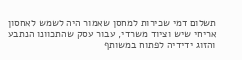תשלום דמי שכירות למחסן שאמור היה לשמש לאחסון אריחי שיש וציוד משרדי, עבור עסק שהתכוונו הנתבע והזוג ידידיה לפתוח במשותף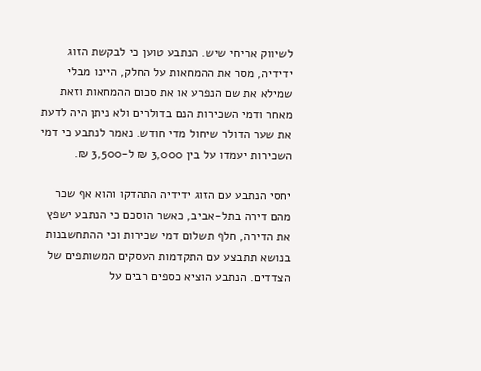לשיווק אריחי שיש. הנתבע טוען כי לבקשת הזוג ידידיה, מסר את ההמחאות על החלק, היינו מבלי שמילא את שם הנפרע או את סכום ההמחאות וזאת מאחר ודמי השכירות הנם בדולרים ולא ניתן היה לדעת את שער הדולר שיחול מדי חודש. נאמר לנתבע כי דמי השכירות יעמדו על בין 3,000 ₪ ל-3,500 ₪.

יחסי הנתבע עם הזוג ידידיה התהדקו והוא אף שכר מהם דירה בתל-אביב, כאשר הוסכם כי הנתבע ישפץ את הדירה, חלף תשלום דמי שכירות וכי ההתחשבנות בנושא תתבצע עם התקדמות העסקים המשותפים של הצדדים. הנתבע הוציא כספים רבים על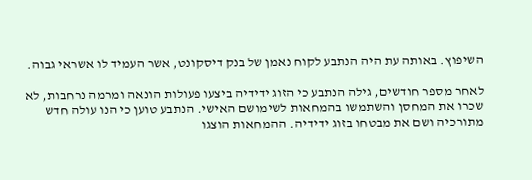השיפוץ. באותה עת היה הנתבע לקוח נאמן של בנק דיסקונט, אשר העמיד לו אשראי גבוה.

לאחר מספר חודשים, גילה הנתבע כי הזוג ידידיה ביצעו פעולות הונאה ומרמה נרחבות, לא שכרו את המחסן והשתמשו בהמחאות לשימושם האישי. הנתבע טוען כי הנו עולה חדש מתורכיה ושם את מבטחו בזוג ידידיה. ההמחאות הוצגו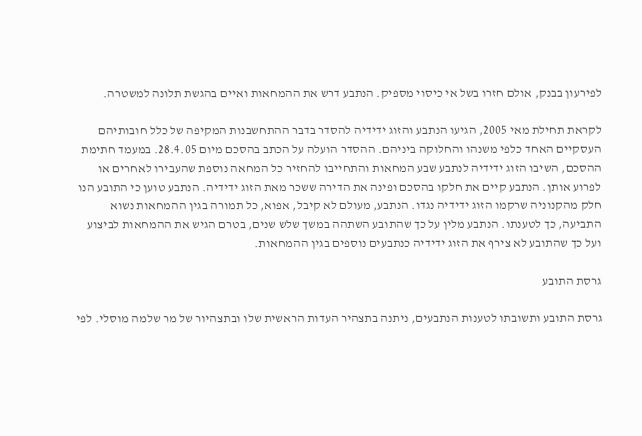לפירעון בבנק, אולם חזרו בשל אי כיסוי מספיק. הנתבע דרש את ההמחאות ואיים בהגשת תלונה למשטרה.

לקראת תחילת מאי 2005, הגיעו הנתבע והזוג ידידיה להסדר בדבר ההתחשבנות המקיפה של כלל חובותיהם העסקיים האחד כלפי משנהו והחלוקה ביניהם. ההסדר הועלה על הכתב בהסכם מיום 28.4.05. במעמד חתימת ההסכם, השיבו הזוג ידידיה לנתבע שבע המחאות והתחייבו להחזיר כל המחאה נוספת שהעבירו לאחרים או לפרוע אותן. הנתבע קיים את חלקו בהסכם ופינה את הדירה ששכר מאת הזוג ידידיה. הנתבע טוען כי התובע הנו חלק מהקנוניה שרקמו הזוג ידידיה נגדו. הנתבע, מעולם לא קיבל, אפוא, כל תמורה בגין ההמחאות נשוא התביעה, כך לטענתו. הנתבע מלין על כך שהתובע השתהה במשך שלש שנים, בטרם הגיש את ההמחאות לביצוע ועל כך שהתובע לא צירף את הזוג ידידיה כנתבעים נוספים בגין ההמחאות.

גרסת התובע

גרסת התובע ותשובתו לטענות הנתבעים, ניתנה בתצהיר העדות הראשית שלו ובתצהיור של מר שלמה מוסלי. לפי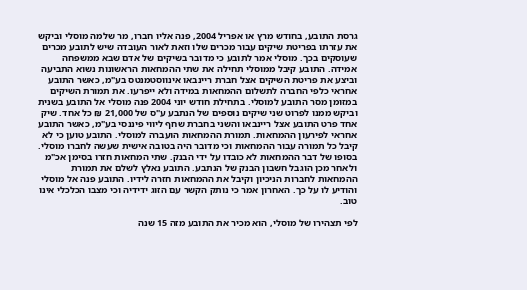גרסת התובע, בחודש מרץ או אפריל 2004, פנה אליו חברו, מר שלמה מוסלי וביקש את עזרתו בפריטת שיקים עבור מכרים שלו וזאת לאור העובדה שיש לתובע מכרים שעוסקים בכך. מוסלי אמר לתובע כי מדובר בשיקים של אדם שבא ממשפחה אמידה. התובע קיבל ממוסלי תחילה את שתי ההמחאות הראשונות נשוא התביעה וביצע את פריטת השיקים אצל חברת ריינבאו אינווסטמנטס בע"מ, כאשר התובע אחראי כלפי החברה לתשלום ההמחאות במידה ולא ייפרעו. את תמורת השיקים במזומן מסר התובע למוסלי. בתחילת חודש יוני 2004 פנה מוסלי אל התובע בשנית וביקש ממנו לפרוט שני שיקים נוספים של הנתבע ע"ס של 21,000 ₪ כל אחד. שיק אחד פרט התובע אצל ריינבאו והשני בחברת שחף ליווי פיננסי בע"מ, כאשר התובע אחראי לפירעון ההמחאות. תמורת ההמחאות הועברה למוסלי. התובע טוען כי לא קיבל כל תמורה עבור ההמחאות וכי מדובר היה בטובה אישית שעשה לחברו מוסלי. בסופו של דבר ההמחאות לא כובדו על ידי הבנק. שתי המחאות חזרו בסימן אכ"מ ולאחר מכן הוגבל חשבון הבנק של הנתבע. התובע נאלץ לשלם את תמורת ההמחאות לחברות הניכיון וקיבל את ההמחאות חזרה לידיו. התובע פנה אל מוסלי והודיע לו על כך. האחרון אמר כי נותק הקשר עם הזוג ידידיה וכי מצבו הכלכלי אינו טוב.

לפי תצהירו של מוסלי, הוא מכיר את התובע מזה 15 שנה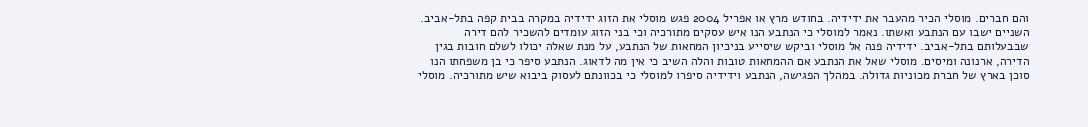והם חברים. מוסלי הכיר מהעבר את ידידיה. בחודש מרץ או אפריל 2004 פגש מוסלי את הזוג ידידיה במקרה בבית קפה בתל-אביב. השניים ישבו עם הנתבע ואשתו. נאמר למוסלי כי הנתבע הנו איש עסקים מתורכיה וכי בני הזוג עומדים להשכיר להם דירה שבבעלותם בתל-אביב. ידידיה פנה אל מוסלי וביקש שיסייע בניכיון המחאות של הנתבע, על מנת שאלה יכולו לשלם חובות בגין הדירה, ארנונה ומיסים. מוסלי שאל את הנתבע אם ההמחאות טובות והלה השיב כי אין מה לדאוג. הנתבע סיפר כי בן משפחתו הנו סוכן בארץ של חברת מכוניות גדולה. במהלך הפגישה, הנתבע וידידיה סיפרו למוסלי כי בכוונתם לעסוק ביבוא שיש מתורכיה. מוסלי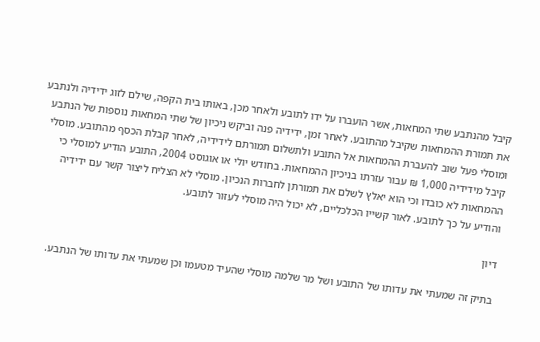קיבל מהנתבע שתי המחאות, אשר הועברו על ידו לתובע ולאחר מכן, באותו בית הקפה, שילם לזוג ידידיה ולנתבע את תמורת ההמחאות שקיבל מהתובע. לאחר זמן, ידידיה פנה וביקש ניכיון של שתי המחאות נוספות של הנתבע ומוסלי פעל שוב להעברת ההמחאות אל התובע ולתשלום תמורתם לידידיה, לאחר קבלת הכסף מהתובע. מוסלי קיבל מידידיה 1,000 ₪ עבור עזרתו בניכיון ההמחאות. בחודש יולי או אוגוסט 2004, התובע הודיע למוסלי כי ההמחאות לא כובדו וכי הוא יאלץ לשלם את תמורתן לחברות הנכיון. מוסלי לא הצליח ליצור קשר עם ידידיה והודיע על כך לתובע. לאור קשייו הכלכליים, לא יכול היה מוסלי לעזור לתובע.

דיון

בתיק זה שמעתי את עדותו של התובע ושל מר שלמה מוסלי שהעיד מטעמו וכן שמעתי את עדותו של הנתבע.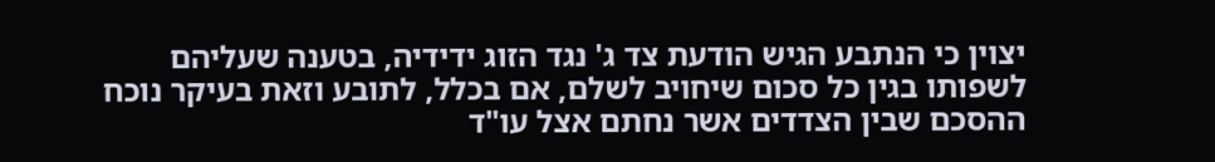יצוין כי הנתבע הגיש הודעת צד ג' נגד הזוג ידידיה, בטענה שעליהם לשפותו בגין כל סכום שיחויב לשלם, אם בכלל, לתובע וזאת בעיקר נוכח ההסכם שבין הצדדים אשר נחתם אצל עו"ד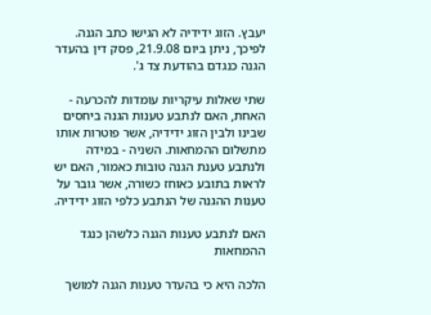יעבץ. הזוג ידידיה לא הגישו כתב הגנה. לפיכך, ניתן ביום 21.9.08, פסק דין בהעדר הגנה כנגדם בהודעת צד ג'.

שתי שאלות עיקריות עומדות להכרעה - האחת, האם לנתבע טענות הגנה ביחסים שבינו ולבין הזוג ידידיה, אשר פוטרות אותו מתשלום ההמחאות. השניה - במידה ולנתבע טענת הגנה טובות כאמור, האם יש לראות בתובע כאוחז כשורה, אשר גובר על טענות ההגנה של הנתבע כלפי הזוג ידידיה.

האם לנתבע טענות הגנה כלשהן כנגד ההמחאות

הלכה היא כי בהעדר טענות הגנה למושך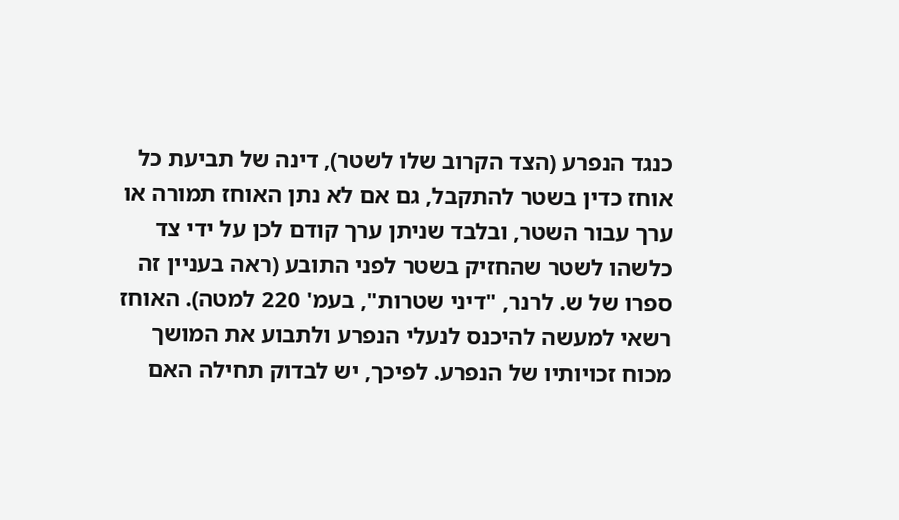כנגד הנפרע (הצד הקרוב שלו לשטר), דינה של תביעת כל אוחז כדין בשטר להתקבל, גם אם לא נתן האוחז תמורה או ערך עבור השטר, ובלבד שניתן ערך קודם לכן על ידי צד כלשהו לשטר שהחזיק בשטר לפני התובע (ראה בעניין זה ספרו של ש. לרנר, "דיני שטרות", בעמ' 220 למטה). האוחז רשאי למעשה להיכנס לנעלי הנפרע ולתבוע את המושך מכוח זכויותיו של הנפרע. לפיכך, יש לבדוק תחילה האם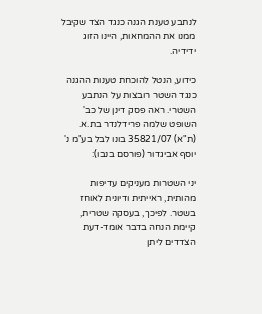לנתבע טענת הגנה כנגד הצד שקיבל ממנו את ההמחאות, היינו הזוג ידידיה.

כידוע, הנטל להוכחת טענות ההגנה כנגד השטר רובצות על הנתבע השטרי. ראה פסק דינן של כב' השופט שלמה פרידלנדר בת.א. (ת"א) 35821/07 בונו לבל בע"מ נ' יוסף אביגדור (פורסם בנבו):

יני השטרות מעניקים עדיפות מהותית, ראייתית ודיונית לאוחז בשטר. לפיכך, בעסקה שטרית, קיימת הנחה בדבר אומד-דעת הצדדים ליתן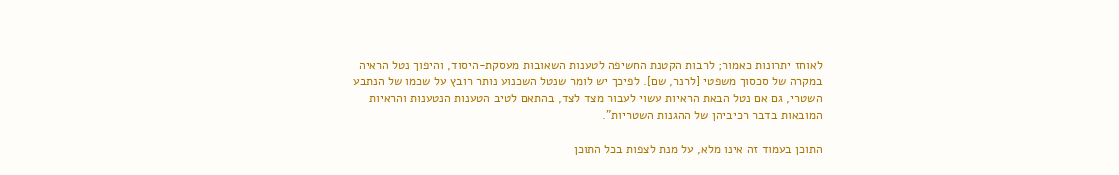לאוחז יתרונות כאמור; לרבות הקטנת החשיפה לטענות השאובות מעסקת-היסוד, והיפוך נטל הראיה במקרה של סכסוך משפטי [לרנר, שם]. לפיכך יש לומר שנטל השכנוע נותר רובץ על שכמו של הנתבע השטרי, גם אם נטל הבאת הראיות עשוי לעבור מצד לצד, בהתאם לטיב הטענות הנטענות והראיות המובאות בדבר רכיביהן של ההגנות השטריות".

התוכן בעמוד זה אינו מלא, על מנת לצפות בכל התוכן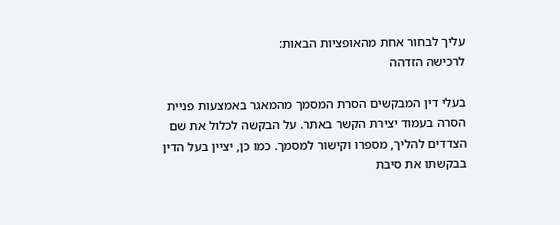עליך לבחור אחת מהאופציות הבאות:
לרכישה הזדהה

בעלי דין המבקשים הסרת המסמך מהמאגר באמצעות פניית הסרה בעמוד יצירת הקשר באתר. על הבקשה לכלול את שם הצדדים להליך, מספרו וקישור למסמך. כמו כן, יציין בעל הדין בבקשתו את סיבת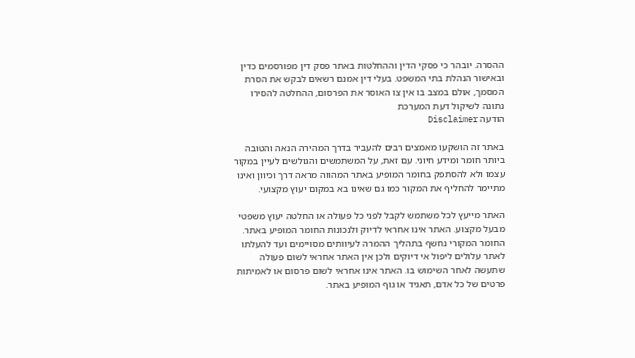ההסרה. יובהר כי פסקי הדין וההחלטות באתר פסק דין מפורסמים כדין ובאישור הנהלת בתי המשפט. בעלי דין אמנם רשאים לבקש את הסרת המסמך, אולם במצב בו אין צו האוסר את הפרסום, ההחלטה להסירו נתונה לשיקול דעת המערכת
הודעה Disclaimer

באתר זה הושקעו מאמצים רבים להעביר בדרך המהירה הנאה והטובה ביותר חומר ומידע חיוני. עם זאת, על המשתמשים והגולשים לעיין במקור עצמו ולא להסתפק בחומר המופיע באתר המהווה מראה דרך וכיוון ואינו מתיימר להחליף את המקור כמו גם שאינו בא במקום יעוץ מקצועי.

האתר מייעץ לכל משתמש לקבל לפני כל פעולה או החלטה יעוץ משפטי מבעל מקצוע. האתר אינו אחראי לדיוק ולנכונות החומר המופיע באתר. החומר המקורי נחשף בתהליך ההמרה לעיוותים מסויימים ועד להעלתו לאתר עלולים ליפול אי דיוקים ולכן אין האתר אחראי לשום פעולה שתעשה לאחר השימוש בו. האתר אינו אחראי לשום פרסום או לאמיתות פרטים של כל אדם, תאגיד או גוף המופיע באתר.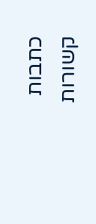כתבות קשורות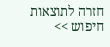חזרה לתוצאות חיפוש >>